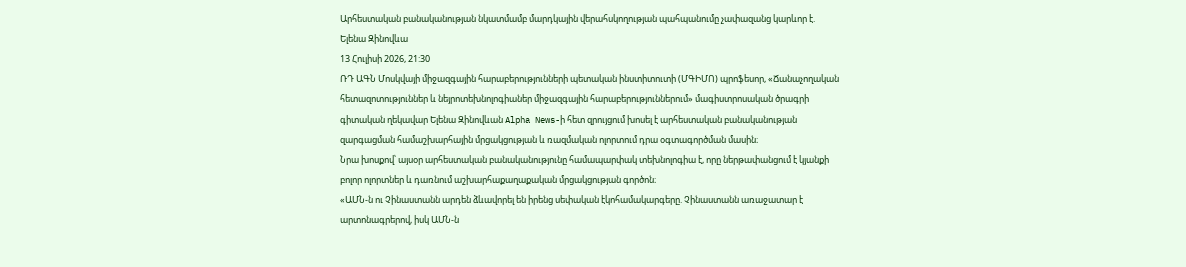Արհեստական բանականության նկատմամբ մարդկային վերահսկողության պահպանումը չափազանց կարևոր է. Ելենա Զինովևա
13 Հուլիսի 2026, 21:30
ՌԴ ԱԳՆ Մոսկվայի միջազգային հարաբերությունների պետական ինստիտուտի (ՄԳԻՄՈ) պրոֆեսոր, «Ճանաչողական հետազոտություններ և նեյրոտեխնոլոգիաներ միջազգային հարաբերություններում» մագիստրոսական ծրագրի գիտական ղեկավար Ելենա Զինովևան Alpha News-ի հետ զրույցում խոսել է արհեստական բանականության զարգացման համաշխարհային մրցակցության և ռազմական ոլորտում դրա օգտագործման մասին։
Նրա խոսքով՝ այսօր արհեստական բանականությունը համապարփակ տեխնոլոգիա է, որը ներթափանցում է կյանքի բոլոր ոլորտներ և դառնում աշխարհաքաղաքական մրցակցության գործոն։
«ԱՄՆ-ն ու Չինաստանն արդեն ձևավորել են իրենց սեփական էկոհամակարգերը. Չինաստանն առաջատար է արտոնագրերով, իսկ ԱՄՆ-ն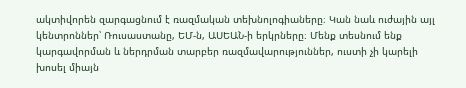ակտիվորեն զարգացնում է ռազմական տեխնոլոգիաները։ Կան նաև ուժային այլ կենտրոններ՝ Ռուսաստանը, ԵՄ-ն, ԱՍԵԱՆ-ի երկրները։ Մենք տեսնում ենք կարգավորման և ներդրման տարբեր ռազմավարություններ, ուստի չի կարելի խոսել միայն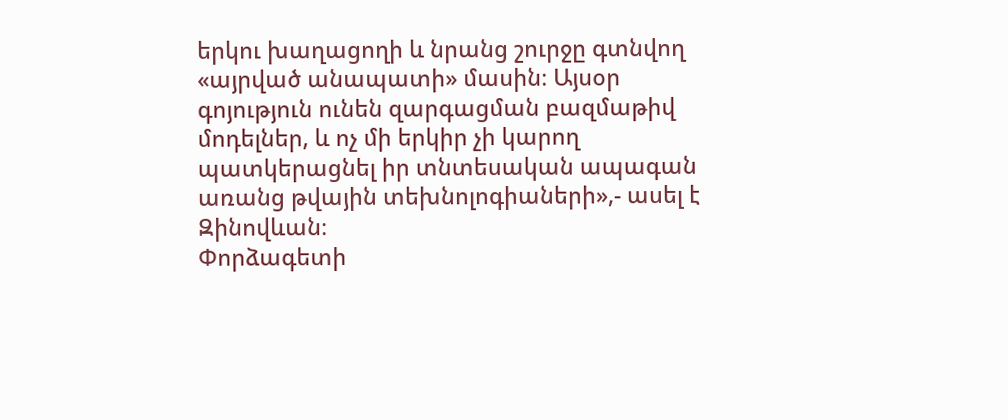երկու խաղացողի և նրանց շուրջը գտնվող «այրված անապատի» մասին։ Այսօր գոյություն ունեն զարգացման բազմաթիվ մոդելներ, և ոչ մի երկիր չի կարող պատկերացնել իր տնտեսական ապագան առանց թվային տեխնոլոգիաների»,- ասել է Զինովևան։
Փորձագետի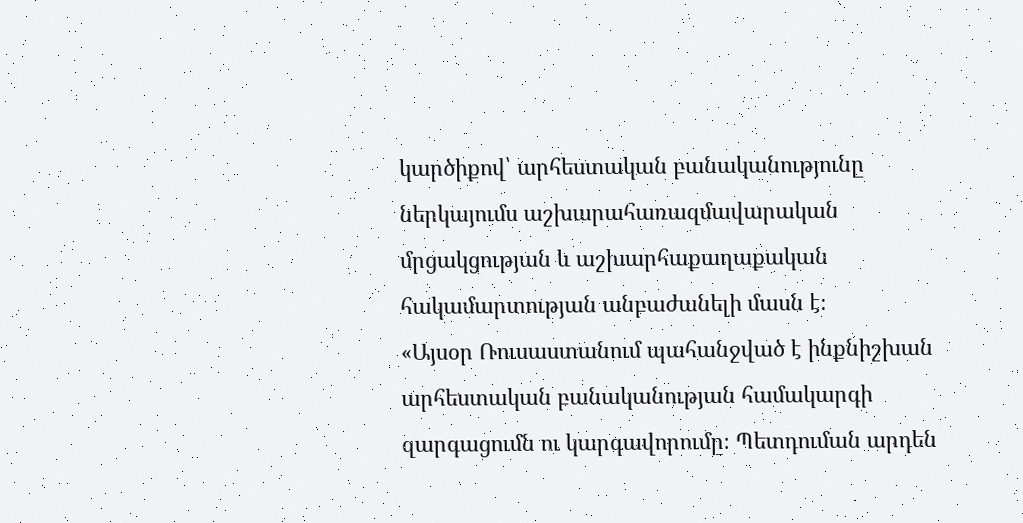կարծիքով՝ արհեստական բանականությունը ներկայումս աշխարահառազմավարական մրցակցության և աշխարհաքաղաքական հակամարտության անբաժանելի մասն է։
«Այսօր Ռուսաստանում պահանջված է ինքնիշխան արհեստական բանականության համակարգի զարգացումն ու կարգավորումը։ Պետդուման արդեն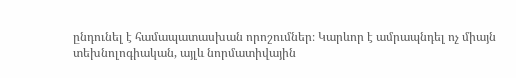ընդունել է համապատասխան որոշումներ։ Կարևոր է ամրապնդել ոչ միայն տեխնոլոգիական, այլև նորմատիվային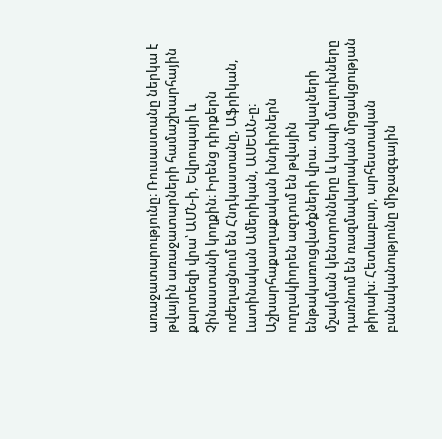առաջատարությունը։ Ռուսաստանը ներկա է թվային առաջատարների համաշխարհային քարտեզի վրա՝ ԱՄՆ-ի, Եվրոպայի և Չինաստանի կողքին։ Իրենց դիրքերն ուժեղացնում են Հնդկաստանը, Աֆրիկան, Լատինական Ամերիկան, ԱՍԵԱՆ-ը։ Աշխարհաքաղաքական խնդիրներն ուղղակիորեն ազդում են թվային ենթակառուցվածքների վրա. տվյալների մշակման կենտրոնները և կապի մալուխները դառնում են ռազմավարական մրցակցության թիրախ։ Հետևաբար, արհեստական բանականությունը միջազգային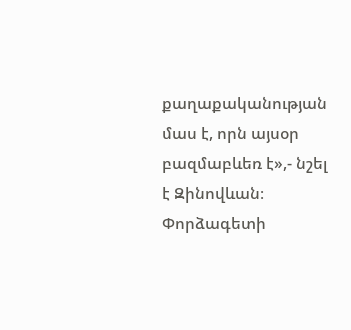քաղաքականության մաս է, որն այսօր բազմաբևեռ է»,- նշել է Զինովևան։
Փորձագետի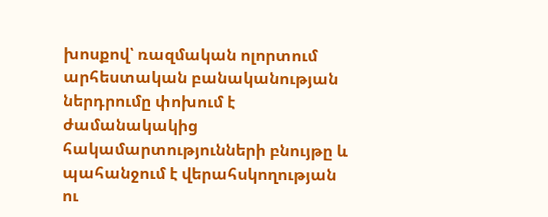խոսքով՝ ռազմական ոլորտում արհեստական բանականության ներդրումը փոխում է ժամանակակից հակամարտությունների բնույթը և պահանջում է վերահսկողության ու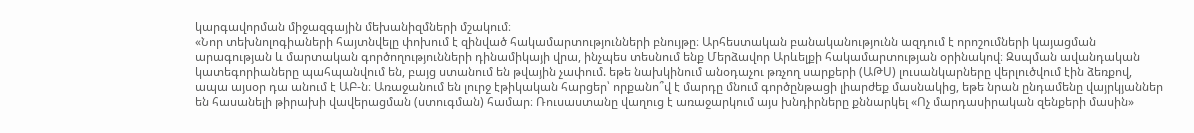կարգավորման միջազգային մեխանիզմների մշակում։
«Նոր տեխնոլոգիաների հայտնվելը փոխում է զինված հակամարտությունների բնույթը։ Արհեստական բանականությունն ազդում է որոշումների կայացման արագության և մարտական գործողությունների դինամիկայի վրա, ինչպես տեսնում ենք Մերձավոր Արևելքի հակամարտության օրինակով։ Զսպման ավանդական կատեգորիաները պահպանվում են, բայց ստանում են թվային չափում. եթե նախկինում անօդաչու թռչող սարքերի (ԱԹՍ) լուսանկարները վերլուծվում էին ձեռքով, ապա այսօր դա անում է ԱԲ-ն։ Առաջանում են լուրջ էթիկական հարցեր՝ որքանո՞վ է մարդը մնում գործընթացի լիարժեք մասնակից, եթե նրան ընդամենը վայրկյաններ են հասանելի թիրախի վավերացման (ստուգման) համար։ Ռուսաստանը վաղուց է առաջարկում այս խնդիրները քննարկել «Ոչ մարդասիրական զենքերի մասին»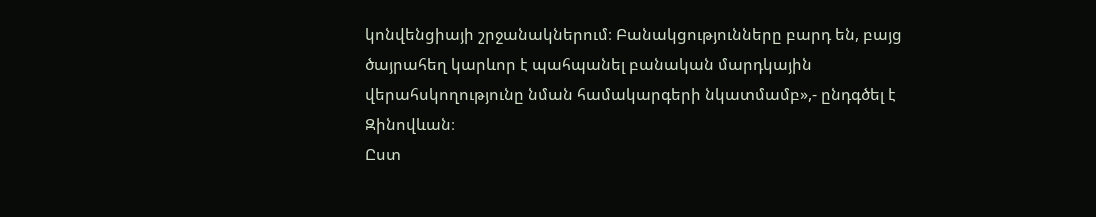կոնվենցիայի շրջանակներում։ Բանակցությունները բարդ են, բայց ծայրահեղ կարևոր է պահպանել բանական մարդկային վերահսկողությունը նման համակարգերի նկատմամբ»,- ընդգծել է Զինովևան։
Ըստ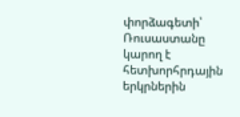փորձագետի՝ Ռուսաստանը կարող է հետխորհրդային երկրներին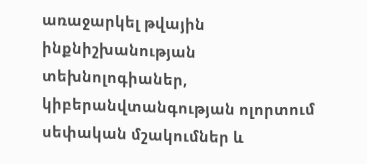առաջարկել թվային ինքնիշխանության տեխնոլոգիաներ, կիբերանվտանգության ոլորտում սեփական մշակումներ և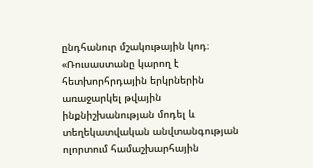ընդհանուր մշակութային կոդ։
«Ռուսաստանը կարող է հետխորհրդային երկրներին առաջարկել թվային ինքնիշխանության մոդել և տեղեկատվական անվտանգության ոլորտում համաշխարհային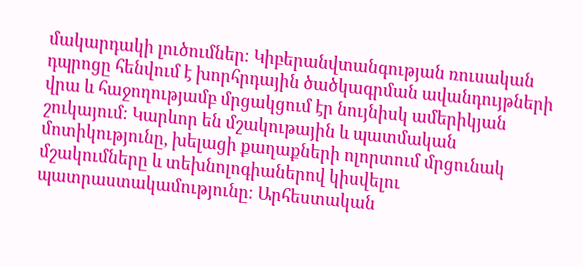մակարդակի լուծումներ։ Կիբերանվտանգության ռուսական դպրոցը հենվում է խորհրդային ծածկագրման ավանդույթների վրա և հաջողությամբ մրցակցում էր նույնիսկ ամերիկյան շուկայում։ Կարևոր են մշակութային և պատմական մոտիկությունը, խելացի քաղաքների ոլորտում մրցունակ մշակումները և տեխնոլոգիաներով կիսվելու պատրաստակամությունը։ Արհեստական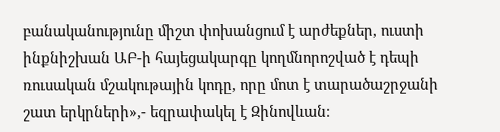բանականությունը միշտ փոխանցում է արժեքներ, ուստի ինքնիշխան ԱԲ-ի հայեցակարգը կողմնորոշված է դեպի ռուսական մշակութային կոդը, որը մոտ է տարածաշրջանի շատ երկրների»,- եզրափակել է Զինովևան։